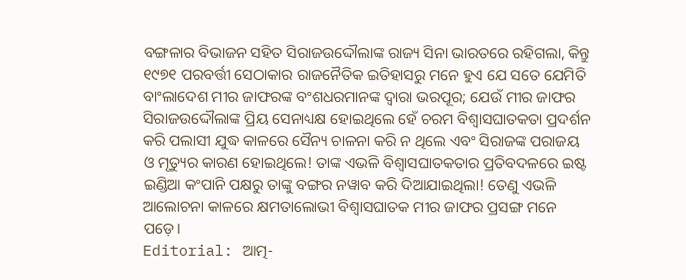ବଙ୍ଗଳାର ବିଭାଜନ ସହିତ ସିରାଜଉଦ୍ଦୌଲାଙ୍କ ରାଜ୍ୟ ସିନା ଭାରତରେ ରହିଗଲା, କିନ୍ତୁ ୧୯୭୧ ପରବର୍ତ୍ତୀ ସେଠାକାର ରାଜନୈତିକ ଇତିହାସରୁ ମନେ ହୁଏ ଯେ ସତେ ଯେମିତି ବାଂଲାଦେଶ ମୀର ଜାଫରଙ୍କ ବଂଶଧରମାନଙ୍କ ଦ୍ବାରା ଭରପୂର; ଯେଉଁ ମୀର ଜାଫର ସିରାଜଉଦ୍ଦୌଲାଙ୍କ ପ୍ରିୟ ସେନାଧ୍ୟକ୍ଷ ହୋଇଥିଲେ ହେଁ ଚରମ ବିଶ୍ବାସଘାତକତା ପ୍ରଦର୍ଶନ କରି ପଲାସୀ ଯୁଦ୍ଧ କାଳରେ ସୈନ୍ୟ ଚାଳନା କରି ନ ଥିଲେ ଏବଂ ସିରାଜଙ୍କ ପରାଜୟ ଓ ମୃତ୍ୟୁର କାରଣ ହୋଇଥିଲେ! ତାଙ୍କ ଏଭଳି ବିଶ୍ବାସଘାତକତାର ପ୍ରତିବଦଳରେ ଇଷ୍ଟ ଇଣ୍ଡିଆ କଂପାନି ପକ୍ଷରୁ ତାଙ୍କୁ ବଙ୍ଗର ନୱାବ କରି ଦିଆଯାଇଥିଲା! ତେଣୁ ଏଭଳି ଆଲୋଚନା କାଳରେ କ୍ଷମତାଲୋଭୀ ବିଶ୍ବାସଘାତକ ମୀର ଜାଫର ପ୍ରସଙ୍ଗ ମନେ ପଡ଼େ।
Editorial: ଆତ୍ମ-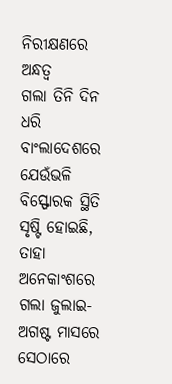ନିରୀକ୍ଷଣରେ ଅନ୍ଧତ୍ବ
ଗଲା ତିନି ଦିନ ଧରି ବାଂଲାଦେଶରେ ଯେଉଁଭଳି ବିସ୍ଫୋରକ ସ୍ଥିତି ସୃଷ୍ଟି ହୋଇଛି, ତାହା ଅନେକାଂଶରେ ଗଲା ଜୁଲାଇ-ଅଗଷ୍ଟ ମାସରେ ସେଠାରେ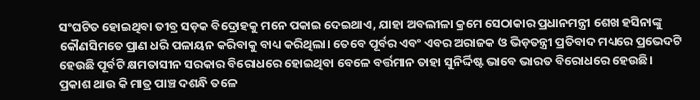ସଂଘଟିତ ହୋଇଥିବା ତୀବ୍ର ସଡ଼କ ବିଦ୍ରୋହକୁ ମନେ ପକାଇ ଦେଇଥାଏ, ଯାହା ଅବଲୀଳା କ୍ରମେ ସେଠାକାର ପ୍ରଧାନମନ୍ତ୍ରୀ ଶେଖ ହସିନାଙ୍କୁ କୌଣସିମତେ ପ୍ରାଣ ଧରି ପଳାୟନ କରିବାକୁ ବାଧ୍ୟ କରିଥିଲା। ତେବେ ପୂର୍ବର ଏବଂ ଏବର ଅରାଜକ ଓ ଭିଡ଼ତନ୍ତ୍ରୀ ପ୍ରତିବାଦ ମଧ୍ୟରେ ପ୍ରଭେଦଟି ହେଉଛି ପୂର୍ବଟି କ୍ଷମତାସୀନ ସରକାର ବିରୋଧରେ ହୋଇଥିବା ବେଳେ ବର୍ତ୍ତମାନ ତାହା ସୁନିର୍ଦ୍ଦିଷ୍ଟ ଭାବେ ଭାରତ ବିରୋଧରେ ହେଉଛି। ପ୍ରକାଶ ଥାଉ କି ମାତ୍ର ପାଞ୍ଚ ଦଶନ୍ଧି ତଳେ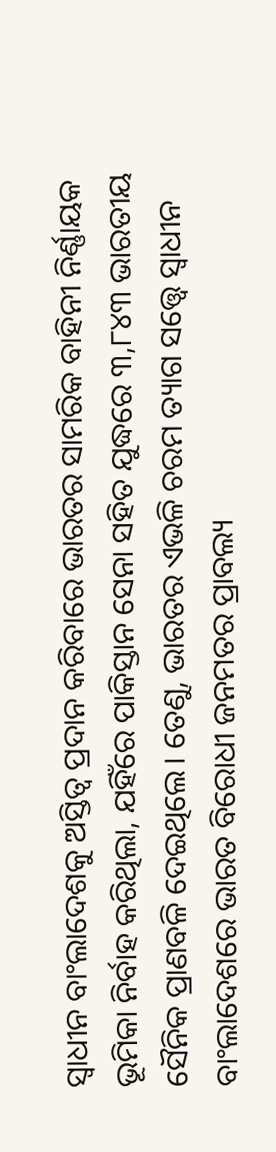ସ୍ବାଧୀନ ବାଂଲାଦେଶକୁ ଅସ୍ତିତ୍ବ ପ୍ରଦାନ କରିବାରେ ଭାରତର ସାମରିକ ବାହିନୀ ନିର୍ଣ୍ଣାୟକ ଭୂମିକା ନିର୍ବାହ କରିଥିଲା, ଯହିଁରେ ପାକିସ୍ତାନ ସେନା ସହିତ ଯୁଦ୍ଧରେ ୩,୮୪୩ ଭାରତୀୟ ସୈନିକ ପ୍ରାଣବଳି ଦେଇଥିଲେ। ତେଣୁ, ଭାରତର ଏଭଳି ଚରମ ତ୍ୟାଗ ସତ୍ତ୍ବେ ସ୍ବାଧୀନ ବାଂଲାଦେଶରେ ଭାରତ ବିରୋଧୀ ଜନମତର ପ୍ରାବଲ୍ୟ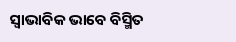ସ୍ବାଭାବିକ ଭାବେ ବିସ୍ମିତ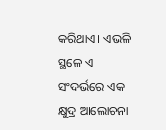କରିଥାଏ। ଏଭଳି ସ୍ଥଳେ ଏ ସଂଦର୍ଭରେ ଏକ କ୍ଷୁଦ୍ର ଆଲୋଚନା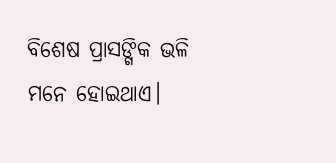ବିଶେଷ ପ୍ରାସଙ୍ଗିକ ଭଳି ମନେ ହୋଇଥାଏ।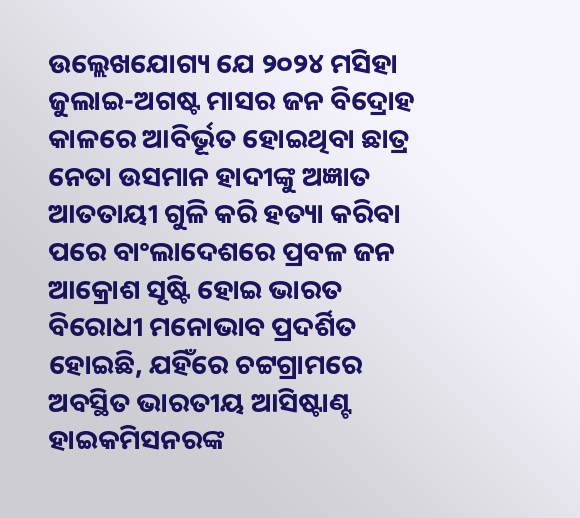ଉଲ୍ଲେଖଯୋଗ୍ୟ ଯେ ୨୦୨୪ ମସିହା ଜୁଲାଇ-ଅଗଷ୍ଟ ମାସର ଜନ ବିଦ୍ରୋହ କାଳରେ ଆବିର୍ଭୂତ ହୋଇଥିବା ଛାତ୍ର ନେତା ଉସମାନ ହାଦୀଙ୍କୁ ଅଜ୍ଞାତ ଆତତାୟୀ ଗୁଳି କରି ହତ୍ୟା କରିବା ପରେ ବାଂଲାଦେଶରେ ପ୍ରବଳ ଜନ ଆକ୍ରୋଶ ସୃଷ୍ଟି ହୋଇ ଭାରତ ବିରୋଧୀ ମନୋଭାବ ପ୍ରଦର୍ଶିତ ହୋଇଛି, ଯହିଁରେ ଚଟ୍ଟଗ୍ରାମରେ ଅବସ୍ଥିତ ଭାରତୀୟ ଆସିଷ୍ଟାଣ୍ଟ ହାଇକମିସନରଙ୍କ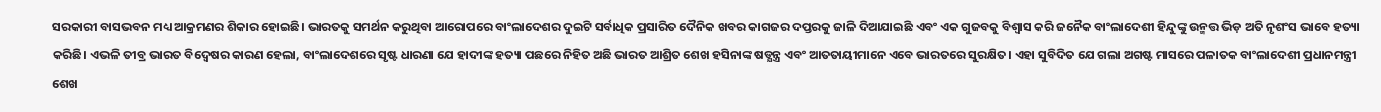ସରକାରୀ ବାସଭବନ ମଧ୍ୟ ଆକ୍ରମଣର ଶିକାର ହୋଇଛି। ଭାରତକୁ ସମର୍ଥନ କରୁଥିବା ଆରୋପରେ ବାଂଲାଦେଶର ଦୁଇଟି ସର୍ବାଧିକ ପ୍ରସାରିତ ଦୈନିକ ଖବର କାଗଜର ଦପ୍ତରକୁ ଜାଳି ଦିଆଯାଇଛି ଏବଂ ଏକ ଗୁଜବକୁ ବିଶ୍ବାସ କରି ଜନୈକ ବାଂଲାଦେଶୀ ହିନ୍ଦୁଙ୍କୁ ଉନ୍ମତ୍ତ ଭିଡ଼ ଅତି ନୃଶଂସ ଭାବେ ହତ୍ୟା କରିଛି। ଏଭଳି ତୀବ୍ର ଭାରତ ବିଦ୍ବେଷର କାରଣ ହେଲା, ବାଂଲାଦେଶରେ ସୃଷ୍ଟ ଧାରଣା ଯେ ହାଦୀଙ୍କ ହତ୍ୟା ପଛରେ ନିହିତ ଅଛି ଭାରତ ଆଶ୍ରିତ ଶେଖ ହସିନାଙ୍କ ଷଡ୍ଯନ୍ତ୍ର ଏବଂ ଆତତାୟୀମାନେ ଏବେ ଭାରତରେ ସୁରକ୍ଷିତ। ଏହା ସୁବିଦିତ ଯେ ଗଲା ଅଗଷ୍ଟ ମାସରେ ପଳାତକ ବାଂଲାଦେଶୀ ପ୍ରଧାନମନ୍ତ୍ରୀ ଶେଖ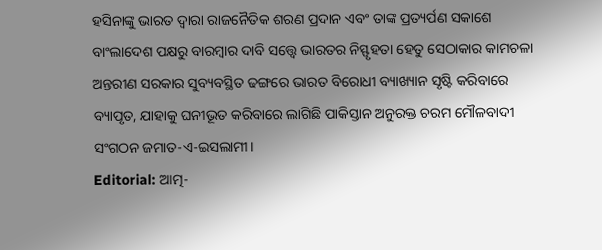ହସିନାଙ୍କୁ ଭାରତ ଦ୍ବାରା ରାଜନୈତିକ ଶରଣ ପ୍ରଦାନ ଏବଂ ତାଙ୍କ ପ୍ରତ୍ୟର୍ପଣ ସକାଶେ ବାଂଲାଦେଶ ପକ୍ଷରୁ ବାରମ୍ବାର ଦାବି ସତ୍ତ୍ବେ ଭାରତର ନିସ୍ଫୃହତା ହେତୁ ସେଠାକାର କାମଚଳା ଅନ୍ତରୀଣ ସରକାର ସୁବ୍ୟବସ୍ଥିତ ଢଙ୍ଗରେ ଭାରତ ବିରୋଧୀ ବ୍ୟାଖ୍ୟାନ ସୃଷ୍ଟି କରିବାରେ ବ୍ୟାପୃତ, ଯାହାକୁ ଘନୀଭୂତ କରିବାରେ ଲାଗିଛି ପାକିସ୍ତାନ ଅନୁରକ୍ତ ଚରମ ମୌଳବାଦୀ ସଂଗଠନ ଜମାତ-ଏ-ଇସଲାମୀ।
Editorial: ଆତ୍ମ-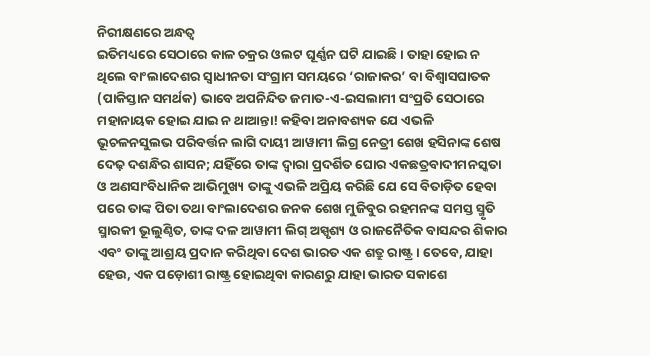ନିରୀକ୍ଷଣରେ ଅନ୍ଧତ୍ବ
ଇତିମଧ୍ୟରେ ସେଠାରେ କାଳ ଚକ୍ରର ଓଲଟ ଘୂର୍ଣ୍ଣନ ଘଟି ଯାଇଛି। ତାହା ହୋଇ ନ ଥିଲେ ବାଂଲାଦେଶର ସ୍ବାଧୀନତା ସଂଗ୍ରାମ ସମୟରେ ‘ରାଜାକର’ ବା ବିଶ୍ବାସଘାତକ (ପାକିସ୍ତାନ ସମର୍ଥକ) ଭାବେ ଅପନିନ୍ଦିତ ଜମାତ-ଏ-ଇସଲାମୀ ସଂପ୍ରତି ସେଠାରେ ମହାନାୟକ ହୋଇ ଯାଇ ନ ଥାଆନ୍ତା! କହିବା ଅନାବଶ୍ୟକ ଯେ ଏଭଳି ଭୂଚଳନସୁଲଭ ପରିବର୍ତ୍ତନ ଲାଗି ଦାୟୀ ଆୱାମୀ ଲିଗ୍ର ନେତ୍ରୀ ଶେଖ ହସିନାଙ୍କ ଶେଷ ଦେଢ଼ ଦଶନ୍ଧିର ଶାସନ; ଯହିଁରେ ତାଙ୍କ ଦ୍ବାରା ପ୍ରଦର୍ଶିତ ଘୋର ଏକଛତ୍ରବାଦୀମନସ୍କତା ଓ ଅଣସାଂବିଧାନିକ ଆଭିମୁଖ୍ୟ ତାଙ୍କୁ ଏଭଳି ଅପ୍ରିୟ କରିଛି ଯେ ସେ ବିତାଡ଼ିତ ହେବା ପରେ ତାଙ୍କ ପିତା ତଥା ବାଂଲାଦେଶର ଜନକ ଶେଖ ମୁଜିବୁର ରହମନଙ୍କ ସମସ୍ତ ସ୍ମୃତି ସ୍ମାରକୀ ଭୂଲୁଣ୍ଠିତ, ତାଙ୍କ ଦଳ ଆୱାମୀ ଲିଗ୍ ଅସ୍ପୃଶ୍ୟ ଓ ରାଜନୈତିକ ବାସନ୍ଦର ଶିକାର ଏବଂ ତାଙ୍କୁ ଆଶ୍ରୟ ପ୍ରଦାନ କରିଥିବା ଦେଶ ଭାରତ ଏକ ଶତ୍ରୁ ରାଷ୍ଟ୍ର। ତେବେ, ଯାହା ହେଉ, ଏକ ପଡ଼ୋଶୀ ରାଷ୍ଟ୍ର ହୋଇଥିବା କାରଣରୁ ଯାହା ଭାରତ ସକାଶେ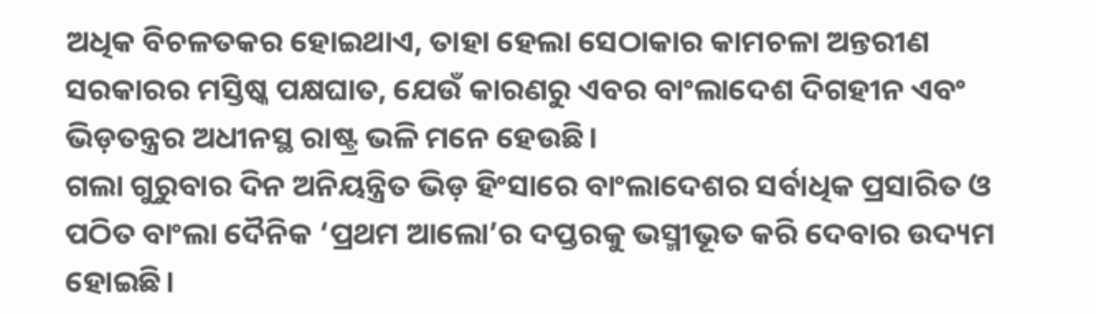ଅଧିକ ବିଚଳତକର ହୋଇଥାଏ, ତାହା ହେଲା ସେଠାକାର କାମଚଳା ଅନ୍ତରୀଣ ସରକାରର ମସ୍ତିଷ୍କ ପକ୍ଷଘାତ, ଯେଉଁ କାରଣରୁ ଏବର ବାଂଲାଦେଶ ଦିଗହୀନ ଏବଂ ଭିଡ଼ତନ୍ତ୍ରର ଅଧୀନସ୍ଥ ରାଷ୍ଟ୍ର ଭଳି ମନେ ହେଉଛି।
ଗଲା ଗୁରୁବାର ଦିନ ଅନିୟନ୍ତ୍ରିତ ଭିଡ଼ ହିଂସାରେ ବାଂଲାଦେଶର ସର୍ବାଧିକ ପ୍ରସାରିତ ଓ ପଠିତ ବାଂଲା ଦୈନିକ ‘ପ୍ରଥମ ଆଲୋ’ର ଦପ୍ତରକୁ ଭସ୍ମୀଭୂତ କରି ଦେବାର ଉଦ୍ୟମ ହୋଇଛି।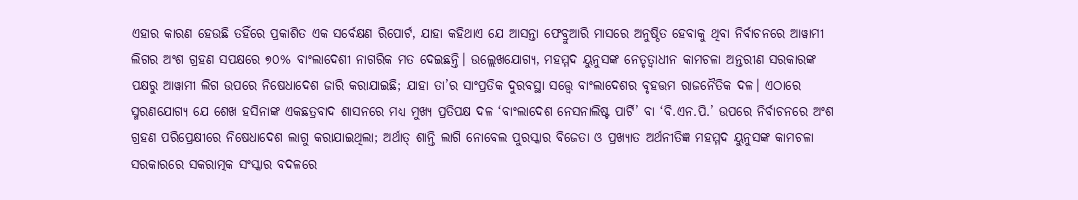ଏହାର କାରଣ ହେଉଛି ତହିଁରେ ପ୍ରକାଶିତ ଏକ ସର୍ବେକ୍ଷଣ ରିପୋର୍ଟ, ଯାହା କହିଥାଏ ଯେ ଆସନ୍ତା ଫେବ୍ରୁଆରି ମାସରେ ଅନୁଷ୍ଠିତ ହେବାକୁ ଥିବା ନିର୍ବାଚନରେ ଆୱାମୀ ଲିଗର ଅଂଶ ଗ୍ରହଣ ସପକ୍ଷରେ ୭୦% ବାଂଲାଦେଶୀ ନାଗରିକ ମତ ଦେଇଛନ୍ତି। ଉଲ୍ଲେଖଯୋଗ୍ୟ, ମହମ୍ମଦ ୟୁନୁସଙ୍କ ନେତୃତ୍ବାଧୀନ କାମଚଳା ଅନ୍ତରୀଣ ସରକାରଙ୍କ ପକ୍ଷରୁ ଆୱାମୀ ଲିଗ ଉପରେ ନିଷେଧାଦେଶ ଜାରି କରାଯାଇଛି; ଯାହା ତା’ର ସାଂପ୍ରତିକ ଦୁରବସ୍ଥା ସତ୍ତ୍ବେ ବାଂଲାଦେଶର ବୃହତ୍ତମ ରାଜନୈତିକ ଦଳ। ଏଠାରେ ସ୍ମରଣଯୋଗ୍ୟ ଯେ ଶେଖ ହସିନାଙ୍କ ଏକଛତ୍ରବାଦ ଶାସନରେ ମଧ୍ୟ ମୁଖ୍ୟ ପ୍ରତିପକ୍ଷ ଦଳ ‘ବାଂଲାଦେଶ ନେସନାଲିଷ୍ଟ ପାର୍ଟି’ ବା ‘ବି.ଏନ.ପି.’ ଉପରେ ନିର୍ବାଚନରେ ଅଂଶ ଗ୍ରହଣ ପରିପ୍ରେକ୍ଷୀରେ ନିଷେଧାଦେଶ ଲାଗୁ କରାଯାଇଥିଲା; ଅର୍ଥାତ୍ ଶାନ୍ତି ଲାଗି ନୋବେଲ ପୁରସ୍କାର ବିଜେତା ଓ ପ୍ରଖ୍ୟାତ ଅର୍ଥନୀତିଜ୍ଞ ମହମ୍ମଦ ୟୁନୁସଙ୍କ କାମଚଳା ସରକାରରେ ସକରାତ୍ମକ ସଂସ୍କାର ବଦଳରେ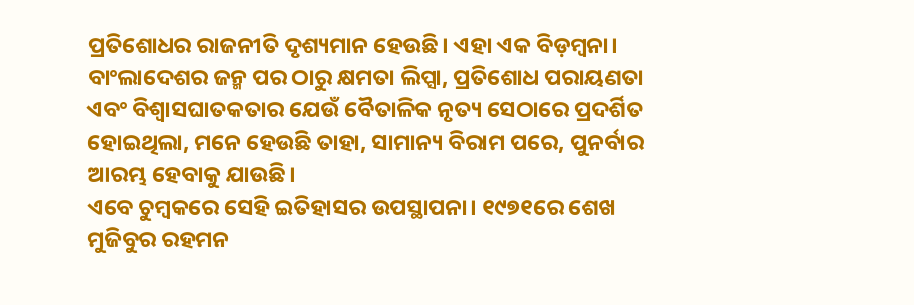ପ୍ରତିଶୋଧର ରାଜନୀତି ଦୃଶ୍ୟମାନ ହେଉଛି। ଏହା ଏକ ବିଡ଼ମ୍ବନା। ବାଂଲାଦେଶର ଜନ୍ମ ପର ଠାରୁ କ୍ଷମତା ଲିପ୍ସା, ପ୍ରତିଶୋଧ ପରାୟଣତା ଏବଂ ବିଶ୍ବାସଘାତକତାର ଯେଉଁ ବୈତାଳିକ ନୃତ୍ୟ ସେଠାରେ ପ୍ରଦର୍ଶିତ ହୋଇଥିଲା, ମନେ ହେଉଛି ତାହା, ସାମାନ୍ୟ ବିରାମ ପରେ, ପୁନର୍ବାର ଆରମ୍ଭ ହେବାକୁ ଯାଉଛି।
ଏବେ ଚୁମ୍ବକରେ ସେହି ଇତିହାସର ଉପସ୍ଥାପନା। ୧୯୭୧ରେ ଶେଖ ମୁଜିବୁର ରହମନ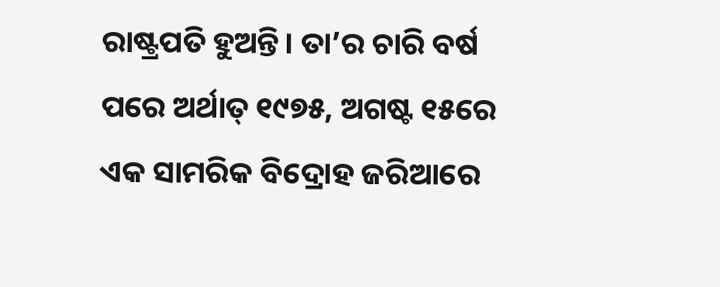ରାଷ୍ଟ୍ରପତି ହୁଅନ୍ତି। ତା’ର ଚାରି ବର୍ଷ ପରେ ଅର୍ଥାତ୍ ୧୯୭୫, ଅଗଷ୍ଟ ୧୫ରେ ଏକ ସାମରିକ ବିଦ୍ରୋହ ଜରିଆରେ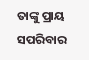ତାଙ୍କୁ ପ୍ରାୟ ସପରିବାର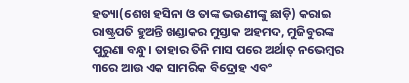ହତ୍ୟା(ଶେଖ ହସିନା ଓ ତାଙ୍କ ଭଉଣୀଙ୍କୁ ଛାଡ଼ି) କରାଇ ରାଷ୍ଟ୍ରପତି ହୁଅନ୍ତି ଖଣ୍ଡାକର ମୁସ୍ତାକ ଅହମଦ, ମୁଜିବୁରଙ୍କ ପୁରୁଣା ବନ୍ଧୁ। ତାହାର ତିନି ମାସ ପରେ ଅର୍ଥାତ୍ ନଭେମ୍ବର ୩ରେ ଆଉ ଏକ ସାମରିକ ବିଦ୍ରୋହ ଏବଂ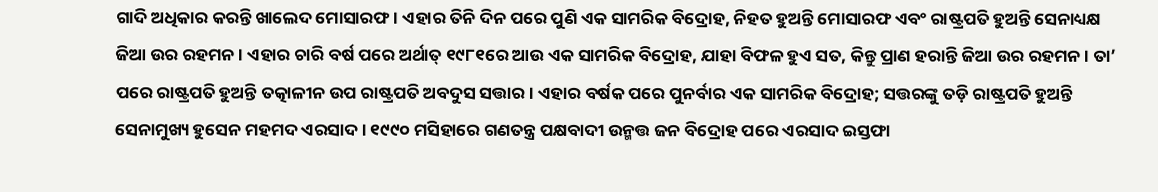ଗାଦି ଅଧିକାର କରନ୍ତି ଖାଲେଦ ମୋସାରଫ। ଏହାର ତିନି ଦିନ ପରେ ପୁଣି ଏକ ସାମରିକ ବିଦ୍ରୋହ, ନିହତ ହୁଅନ୍ତି ମୋସାରଫ ଏବଂ ରାଷ୍ଟ୍ରପତି ହୁଅନ୍ତି ସେନାଧ୍ୟକ୍ଷ ଜିଆ ଉର ରହମନ। ଏହାର ଚାରି ବର୍ଷ ପରେ ଅର୍ଥାତ୍ ୧୯୮୧ରେ ଆଉ ଏକ ସାମରିକ ବିଦ୍ରୋହ, ଯାହା ବିଫଳ ହୁଏ ସତ, କିନ୍ତୁ ପ୍ରାଣ ହରାନ୍ତି ଜିଆ ଉର ରହମନ। ତା’ ପରେ ରାଷ୍ଟ୍ରପତି ହୁଅନ୍ତି ତତ୍କାଳୀନ ଉପ ରାଷ୍ଟ୍ରପତି ଅବଦୁସ ସତ୍ତାର। ଏହାର ବର୍ଷକ ପରେ ପୁନର୍ବାର ଏକ ସାମରିକ ବିଦ୍ରୋହ; ସତ୍ତରଙ୍କୁ ତଡ଼ି ରାଷ୍ଟ୍ରପତି ହୁଅନ୍ତି ସେନାମୁଖ୍ୟ ହୁସେନ ମହମଦ ଏରସାଦ। ୧୯୯୦ ମସିହାରେ ଗଣତନ୍ତ୍ର ପକ୍ଷବାଦୀ ଉନ୍ମତ୍ତ ଜନ ବିଦ୍ରୋହ ପରେ ଏରସାଦ ଇସ୍ତଫା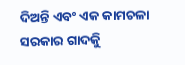ଦିଅନ୍ତି ଏବଂ ଏକ କାମଚଳା ସରକାର ଗାଦକିୁ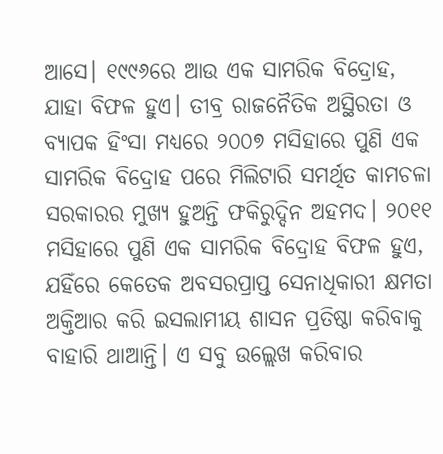ଆସେ। ୧୯୯୬ରେ ଆଉ ଏକ ସାମରିକ ବିଦ୍ରୋହ, ଯାହା ବିଫଳ ହୁଏ। ତୀବ୍ର ରାଜନୈତିକ ଅସ୍ଥିରତା ଓ ବ୍ୟାପକ ହିଂସା ମଧ୍ୟରେ ୨୦୦୭ ମସିହାରେ ପୁଣି ଏକ ସାମରିକ ବିଦ୍ରୋହ ପରେ ମିଲିଟାରି ସମର୍ଥିତ କାମଚଳା ସରକାରର ମୁଖ୍ୟ ହୁଅନ୍ତି ଫକିରୁଦ୍ଦିନ ଅହମଦ। ୨୦୧୧ ମସିହାରେ ପୁଣି ଏକ ସାମରିକ ବିଦ୍ରୋହ ବିଫଳ ହୁଏ, ଯହିଁରେ କେତେକ ଅବସରପ୍ରାପ୍ତ ସେନାଧିକାରୀ କ୍ଷମତା ଅକ୍ତିଆର କରି ଇସଲାମୀୟ ଶାସନ ପ୍ରତିଷ୍ଠା କରିବାକୁ ବାହାରି ଥାଆନ୍ତି। ଏ ସବୁ ଉଲ୍ଲେଖ କରିବାର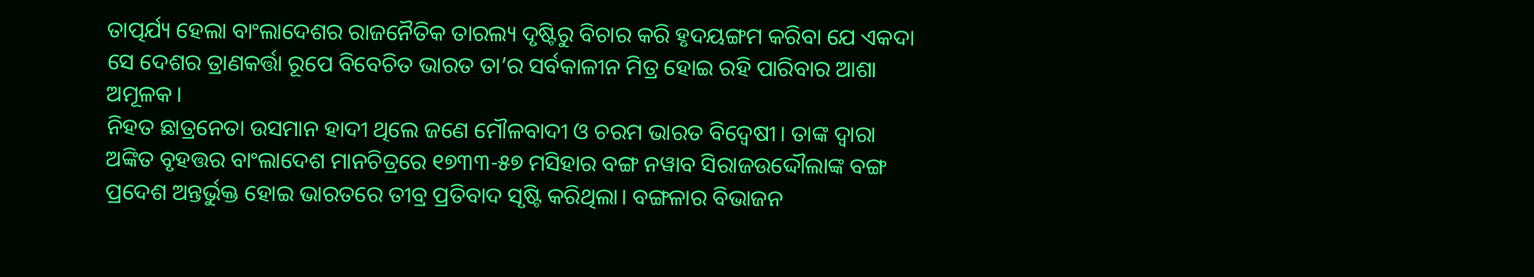ତାତ୍ପର୍ଯ୍ୟ ହେଲା ବାଂଲାଦେଶର ରାଜନୈତିକ ତାରଲ୍ୟ ଦୃଷ୍ଟିରୁ ବିଚାର କରି ହୃଦୟଙ୍ଗମ କରିବା ଯେ ଏକଦା ସେ ଦେଶର ତ୍ରାଣକର୍ତ୍ତା ରୂପେ ବିବେଚିତ ଭାରତ ତା’ର ସର୍ବକାଳୀନ ମିତ୍ର ହୋଇ ରହି ପାରିବାର ଆଶା ଅମୂଳକ।
ନିହତ ଛାତ୍ରନେତା ଉସମାନ ହାଦୀ ଥିଲେ ଜଣେ ମୌଳବାଦୀ ଓ ଚରମ ଭାରତ ବିଦ୍ବେଷୀ। ତାଙ୍କ ଦ୍ବାରା ଅଙ୍କିତ ବୃହତ୍ତର ବାଂଲାଦେଶ ମାନଚିତ୍ରରେ ୧୭୩୩-୫୭ ମସିହାର ବଙ୍ଗ ନୱାବ ସିରାଜଉଦ୍ଦୌଲାଙ୍କ ବଙ୍ଗ ପ୍ରଦେଶ ଅନ୍ତର୍ଭୁକ୍ତ ହୋଇ ଭାରତରେ ତୀବ୍ର ପ୍ରତିବାଦ ସୃଷ୍ଟି କରିଥିଲା। ବଙ୍ଗଳାର ବିଭାଜନ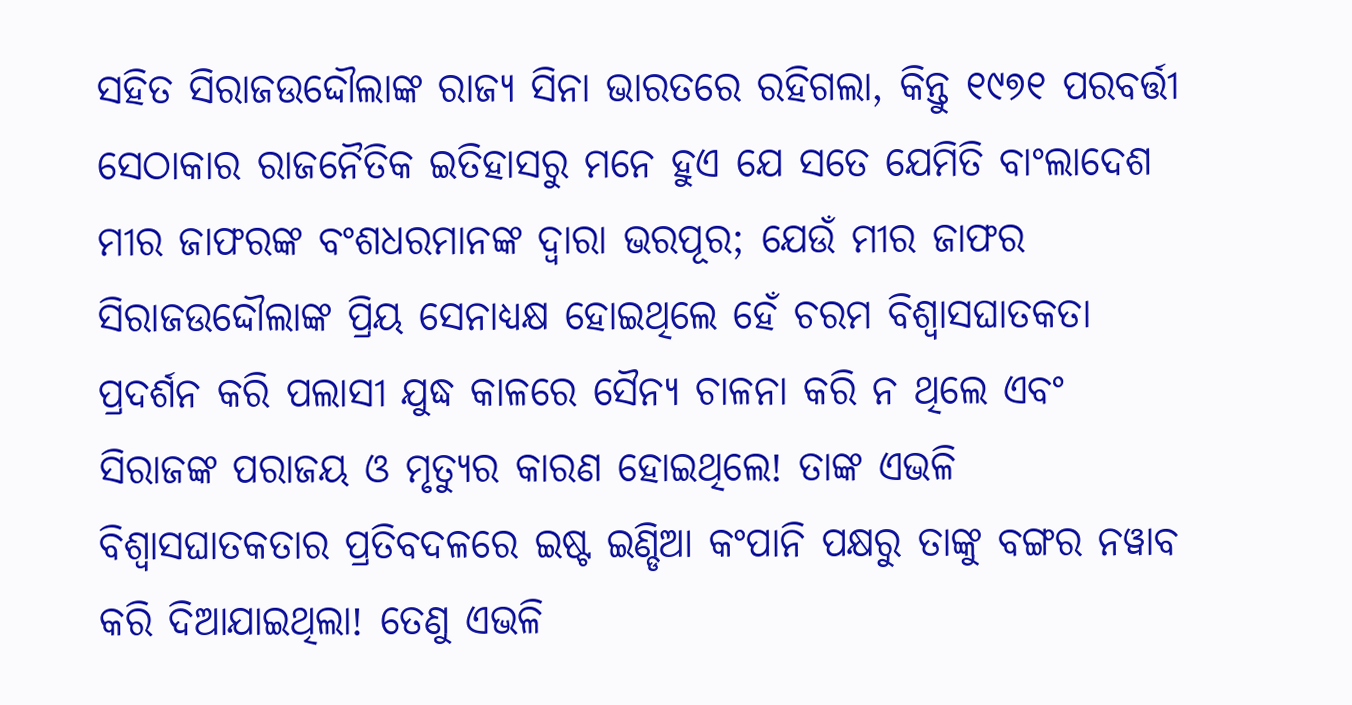ସହିତ ସିରାଜଉଦ୍ଦୌଲାଙ୍କ ରାଜ୍ୟ ସିନା ଭାରତରେ ରହିଗଲା, କିନ୍ତୁ ୧୯୭୧ ପରବର୍ତ୍ତୀ ସେଠାକାର ରାଜନୈତିକ ଇତିହାସରୁ ମନେ ହୁଏ ଯେ ସତେ ଯେମିତି ବାଂଲାଦେଶ ମୀର ଜାଫରଙ୍କ ବଂଶଧରମାନଙ୍କ ଦ୍ବାରା ଭରପୂର; ଯେଉଁ ମୀର ଜାଫର ସିରାଜଉଦ୍ଦୌଲାଙ୍କ ପ୍ରିୟ ସେନାଧ୍ୟକ୍ଷ ହୋଇଥିଲେ ହେଁ ଚରମ ବିଶ୍ବାସଘାତକତା ପ୍ରଦର୍ଶନ କରି ପଲାସୀ ଯୁଦ୍ଧ କାଳରେ ସୈନ୍ୟ ଚାଳନା କରି ନ ଥିଲେ ଏବଂ ସିରାଜଙ୍କ ପରାଜୟ ଓ ମୃତ୍ୟୁର କାରଣ ହୋଇଥିଲେ! ତାଙ୍କ ଏଭଳି ବିଶ୍ବାସଘାତକତାର ପ୍ରତିବଦଳରେ ଇଷ୍ଟ ଇଣ୍ଡିଆ କଂପାନି ପକ୍ଷରୁ ତାଙ୍କୁ ବଙ୍ଗର ନୱାବ କରି ଦିଆଯାଇଥିଲା! ତେଣୁ ଏଭଳି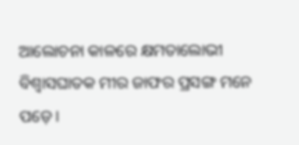ଆଲୋଚନା କାଳରେ କ୍ଷମତାଲୋଭୀ ବିଶ୍ବାସଘାତକ ମୀର ଜାଫର ପ୍ରସଙ୍ଗ ମନେ ପଡ଼େ।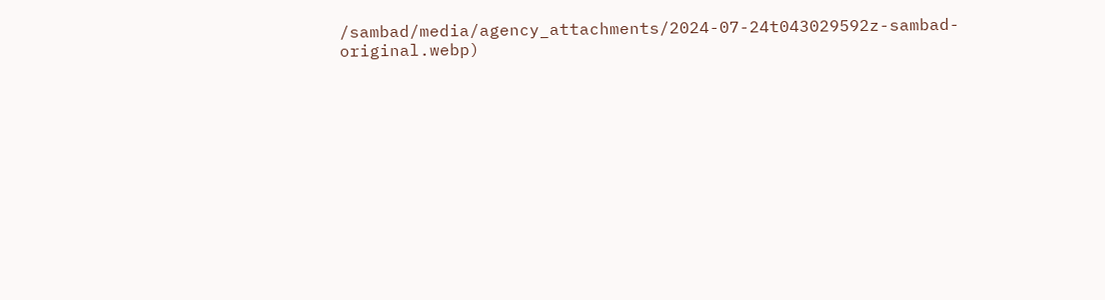/sambad/media/agency_attachments/2024-07-24t043029592z-sambad-original.webp)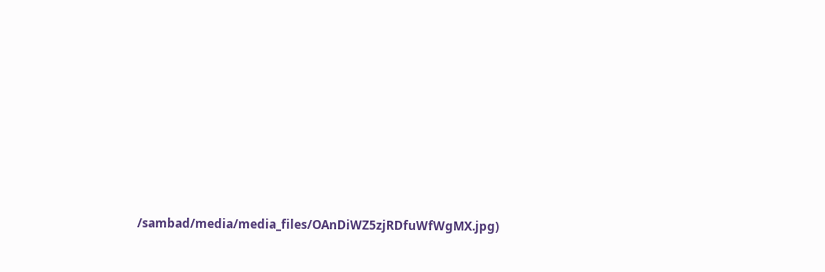/sambad/media/media_files/OAnDiWZ5zjRDfuWfWgMX.jpg)